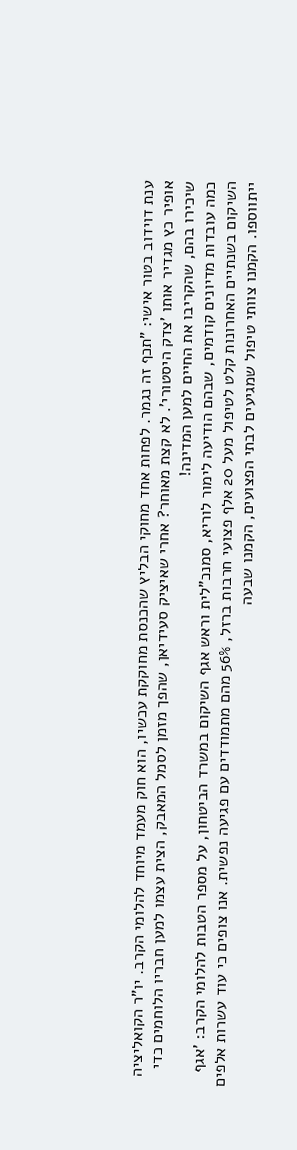ענת דוידוב בטור אישי: "תכף זה נגמר. לפחות אחד מחוקי הבליץ שהכנסת מחוקקת עכשיו, הוא חוק מעמד מיוחד להלומי הקרב. יו"ר הקואליציה אופיר כץ מגדיר אותו 'צדק היסטורי'. לא קצת מאוחר? אחרי שאיציק סעידיאן, שהפך מזמן לסמל המאבק, הצית עצמו למען חבריו הלוחמים כדי שיכירו בהם, שהקריבו את החיים למען המדינה!
כמה עובדות מדיונים קודמים, שבהם הודיעה לימור לוריא, סמנכ"לית וראש אגף השיקום במשרד הביטחון, על מספר הטבות להלומי הקרב: 'אגף השיקום בשנתיים האחרונות קלט לטיפול מעל 20 אלף פצועי חרבות ברזל, 56% מהם מתמודדים עם פגיעה נפשית. אנו צופים כי עוד עשרות אלפים ייתווספו. הקמנו צוותי טיפול שמגיעים לבתי הפצועים, הקמנו שבעה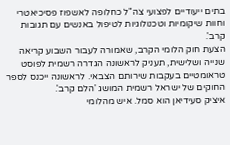בתים ייעודיים לפצועי צה"ל כחלופה לאשפוז פסיכיאטרי וחוות שיקומיות וטכנולוגיות לטיפול באנשים עם תגובות קרב'.
הצעת חוק הלומי הקרב, שאמורה לעבור השבוע קריאה שנייה ושלישית, תעניק לראשונה הגדרה רשמית לפוסט טראומטיים בעקבות שירותם הצבאי. לראשונה ייכנס לספר החוקים של ישראל רשמית המושג 'הלם קרב'.
איציק סעידיאן הוא סמל. איש מהלומי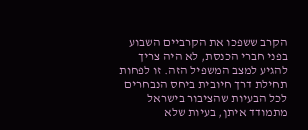הקרב ששפכו את הקרביים השבוע בפני חברי הכנסת, לא היה צריך להגיע למצב המשפיל הזה. זו לפחות תחילת דרך חיובית ביחס הנבחרים לכל הבעיות שהציבור בישראל מתמודד איתן, בעיות שלא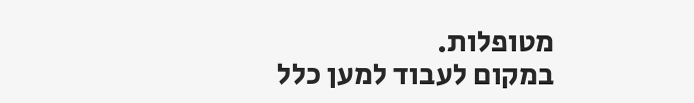מטופלות.
במקום לעבוד למען כלל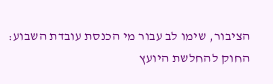הציבור, שימו לב עבור מי הכנסת עובדת השבוע: החוק להחלשת היועץ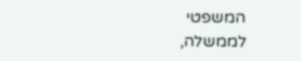המשפטי לממשלה,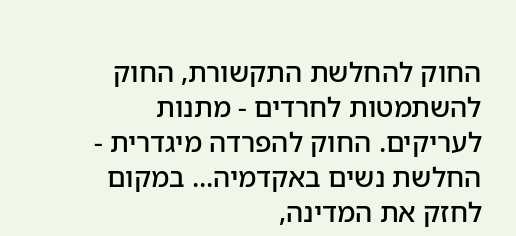החוק להחלשת התקשורת, החוק להשתמטות לחרדים - מתנות לעריקים. החוק להפרדה מיגדרית - החלשת נשים באקדמיה... במקום לחזק את המדינה,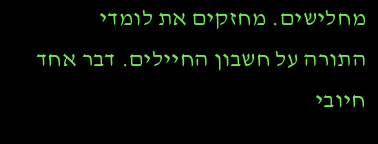מחלישים. מחזקים את לומדי התורה על חשבון החיילים. דבר אחד חיובי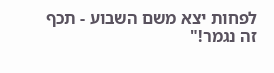לפחות יצא משם השבוע - תכף זה נגמר!"